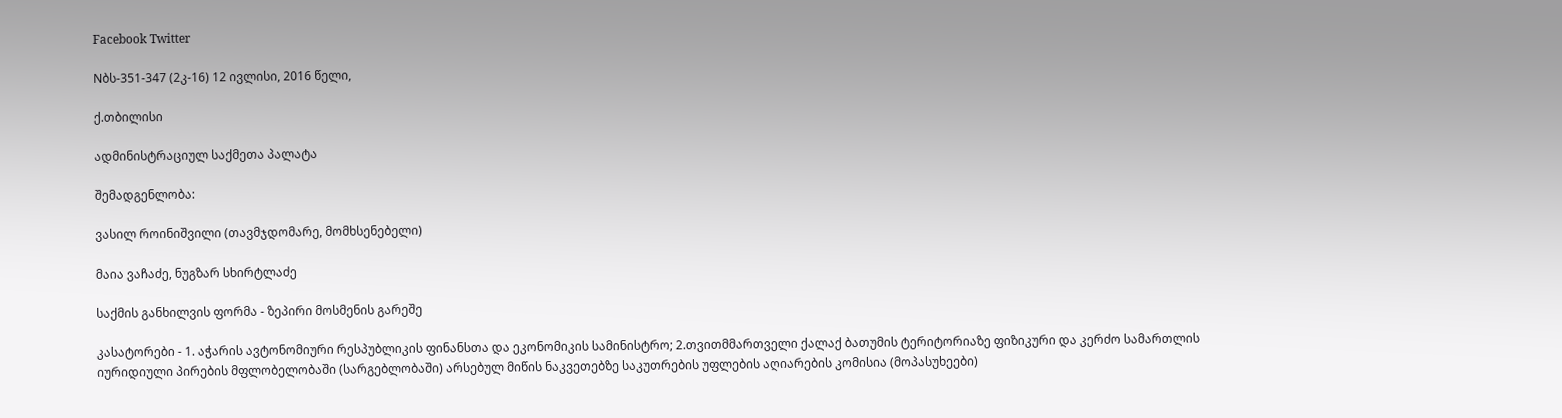Facebook Twitter

Nბს-351-347 (2კ-16) 12 ივლისი, 2016 წელი,

ქ.თბილისი

ადმინისტრაციულ საქმეთა პალატა

შემადგენლობა:

ვასილ როინიშვილი (თავმჯდომარე, მომხსენებელი)

მაია ვაჩაძე, ნუგზარ სხირტლაძე

საქმის განხილვის ფორმა - ზეპირი მოსმენის გარეშე

კასატორები - 1. აჭარის ავტონომიური რესპუბლიკის ფინანსთა და ეკონომიკის სამინისტრო; 2.თვითმმართველი ქალაქ ბათუმის ტერიტორიაზე ფიზიკური და კერძო სამართლის იურიდიული პირების მფლობელობაში (სარგებლობაში) არსებულ მიწის ნაკვეთებზე საკუთრების უფლების აღიარების კომისია (მოპასუხეები)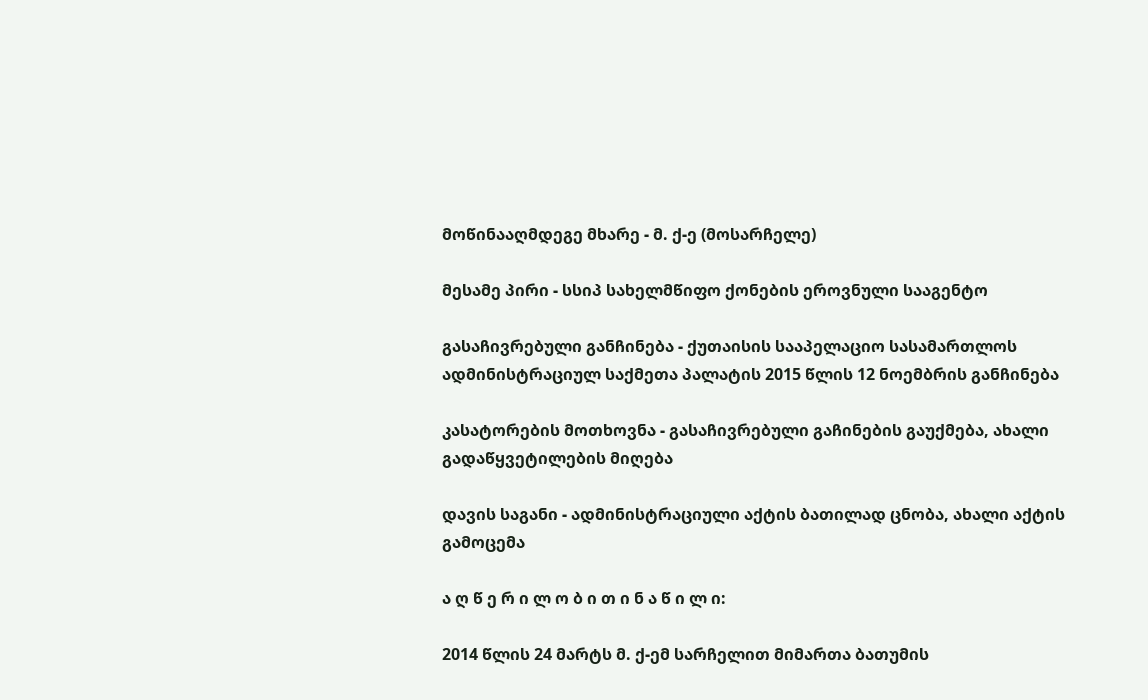მოწინააღმდეგე მხარე - მ. ქ-ე (მოსარჩელე)

მესამე პირი - სსიპ სახელმწიფო ქონების ეროვნული სააგენტო

გასაჩივრებული განჩინება - ქუთაისის სააპელაციო სასამართლოს ადმინისტრაციულ საქმეთა პალატის 2015 წლის 12 ნოემბრის განჩინება

კასატორების მოთხოვნა - გასაჩივრებული გაჩინების გაუქმება, ახალი გადაწყვეტილების მიღება

დავის საგანი - ადმინისტრაციული აქტის ბათილად ცნობა, ახალი აქტის გამოცემა

ა ღ წ ე რ ი ლ ო ბ ი თ ი ნ ა წ ი ლ ი:

2014 წლის 24 მარტს მ. ქ-ემ სარჩელით მიმართა ბათუმის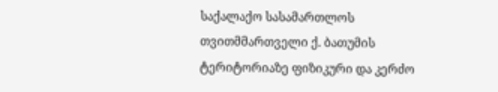საქალაქო სასამართლოს თვითმმართველი ქ. ბათუმის ტერიტორიაზე ფიზიკური და კერძო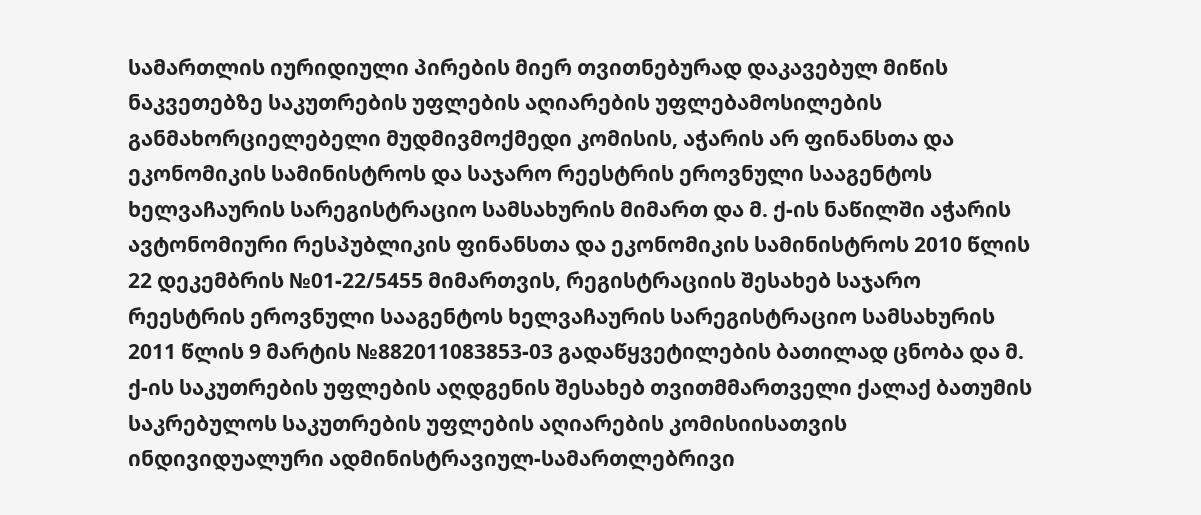სამართლის იურიდიული პირების მიერ თვითნებურად დაკავებულ მიწის ნაკვეთებზე საკუთრების უფლების აღიარების უფლებამოსილების განმახორციელებელი მუდმივმოქმედი კომისის, აჭარის არ ფინანსთა და ეკონომიკის სამინისტროს და საჯარო რეესტრის ეროვნული სააგენტოს ხელვაჩაურის სარეგისტრაციო სამსახურის მიმართ და მ. ქ-ის ნაწილში აჭარის ავტონომიური რესპუბლიკის ფინანსთა და ეკონომიკის სამინისტროს 2010 წლის 22 დეკემბრის №01-22/5455 მიმართვის, რეგისტრაციის შესახებ საჯარო რეესტრის ეროვნული სააგენტოს ხელვაჩაურის სარეგისტრაციო სამსახურის 2011 წლის 9 მარტის №882011083853-03 გადაწყვეტილების ბათილად ცნობა და მ. ქ-ის საკუთრების უფლების აღდგენის შესახებ თვითმმართველი ქალაქ ბათუმის საკრებულოს საკუთრების უფლების აღიარების კომისიისათვის ინდივიდუალური ადმინისტრავიულ-სამართლებრივი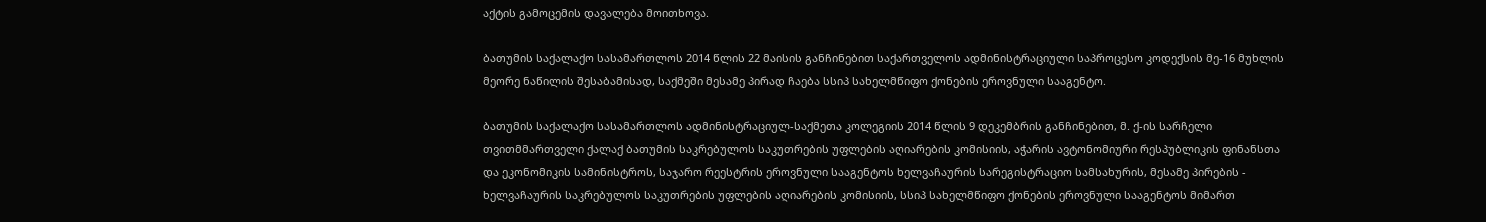აქტის გამოცემის დავალება მოითხოვა.

ბათუმის საქალაქო სასამართლოს 2014 წლის 22 მაისის განჩინებით საქართველოს ადმინისტრაციული საპროცესო კოდექსის მე-16 მუხლის მეორე ნაწილის შესაბამისად, საქმეში მესამე პირად ჩაება სსიპ სახელმწიფო ქონების ეროვნული სააგენტო.

ბათუმის საქალაქო სასამართლოს ადმინისტრაციულ-საქმეთა კოლეგიის 2014 წლის 9 დეკემბრის განჩინებით, მ. ქ-ის სარჩელი თვითმმართველი ქალაქ ბათუმის საკრებულოს საკუთრების უფლების აღიარების კომისიის, აჭარის ავტონომიური რესპუბლიკის ფინანსთა და ეკონომიკის სამინისტროს, საჯარო რეესტრის ეროვნული სააგენტოს ხელვაჩაურის სარეგისტრაციო სამსახურის, მესამე პირების - ხელვაჩაურის საკრებულოს საკუთრების უფლების აღიარების კომისიის, სსიპ სახელმწიფო ქონების ეროვნული სააგენტოს მიმართ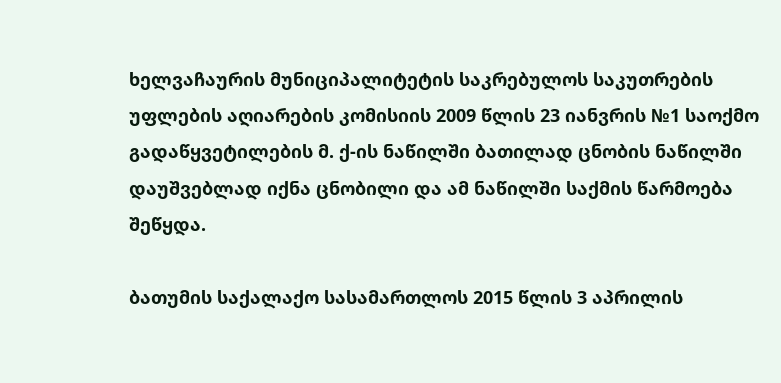ხელვაჩაურის მუნიციპალიტეტის საკრებულოს საკუთრების უფლების აღიარების კომისიის 2009 წლის 23 იანვრის №1 საოქმო გადაწყვეტილების მ. ქ-ის ნაწილში ბათილად ცნობის ნაწილში დაუშვებლად იქნა ცნობილი და ამ ნაწილში საქმის წარმოება შეწყდა.

ბათუმის საქალაქო სასამართლოს 2015 წლის 3 აპრილის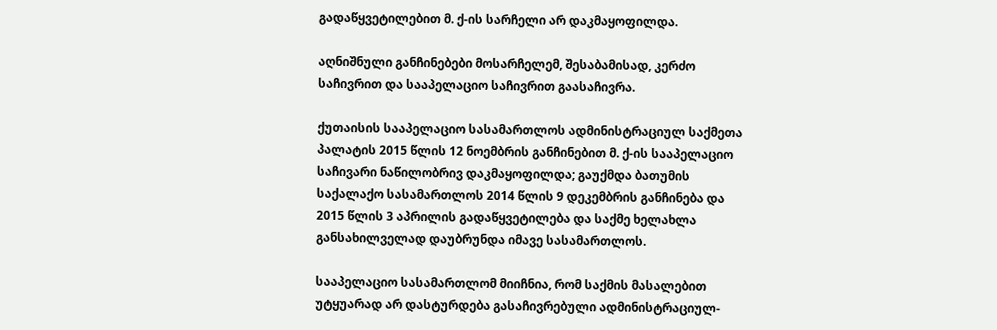გადაწყვეტილებით მ. ქ-ის სარჩელი არ დაკმაყოფილდა.

აღნიშნული განჩინებები მოსარჩელემ, შესაბამისად, კერძო საჩივრით და სააპელაციო საჩივრით გაასაჩივრა.

ქუთაისის სააპელაციო სასამართლოს ადმინისტრაციულ საქმეთა პალატის 2015 წლის 12 ნოემბრის განჩინებით მ. ქ-ის სააპელაციო საჩივარი ნაწილობრივ დაკმაყოფილდა; გაუქმდა ბათუმის საქალაქო სასამართლოს 2014 წლის 9 დეკემბრის განჩინება და 2015 წლის 3 აპრილის გადაწყვეტილება და საქმე ხელახლა განსახილველად დაუბრუნდა იმავე სასამართლოს.

სააპელაციო სასამართლომ მიიჩნია, რომ საქმის მასალებით უტყუარად არ დასტურდება გასაჩივრებული ადმინისტრაციულ-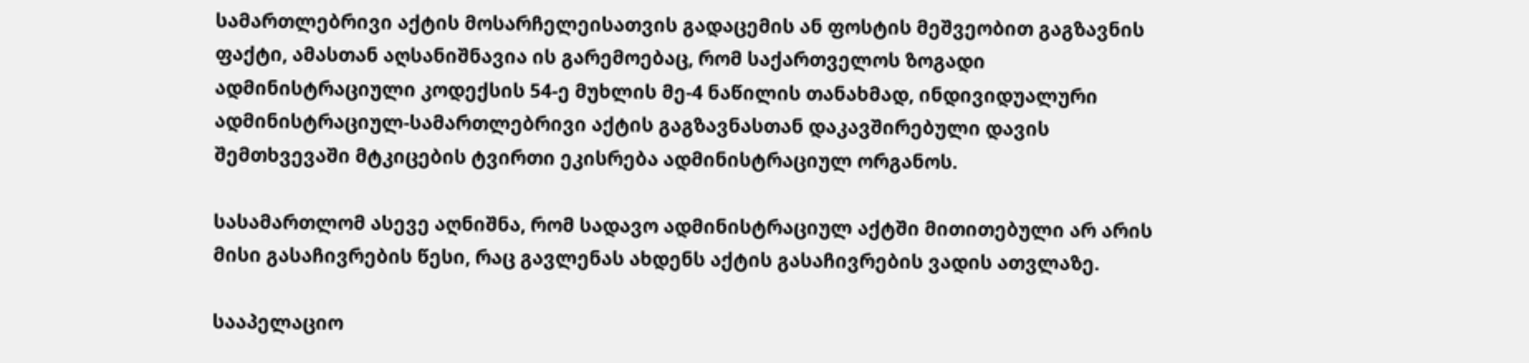სამართლებრივი აქტის მოსარჩელეისათვის გადაცემის ან ფოსტის მეშვეობით გაგზავნის ფაქტი, ამასთან აღსანიშნავია ის გარემოებაც, რომ საქართველოს ზოგადი ადმინისტრაციული კოდექსის 54-ე მუხლის მე-4 ნაწილის თანახმად, ინდივიდუალური ადმინისტრაციულ-სამართლებრივი აქტის გაგზავნასთან დაკავშირებული დავის შემთხვევაში მტკიცების ტვირთი ეკისრება ადმინისტრაციულ ორგანოს.

სასამართლომ ასევე აღნიშნა, რომ სადავო ადმინისტრაციულ აქტში მითითებული არ არის მისი გასაჩივრების წესი, რაც გავლენას ახდენს აქტის გასაჩივრების ვადის ათვლაზე.

სააპელაციო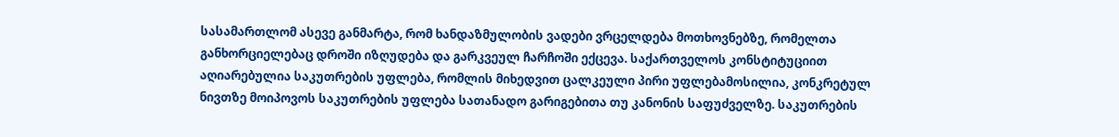სასამართლომ ასევე განმარტა, რომ ხანდაზმულობის ვადები ვრცელდება მოთხოვნებზე, რომელთა განხორციელებაც დროში იზღუდება და გარკვეულ ჩარჩოში ექცევა. საქართველოს კონსტიტუციით აღიარებულია საკუთრების უფლება, რომლის მიხედვით ცალკეული პირი უფლებამოსილია, კონკრეტულ ნივთზე მოიპოვოს საკუთრების უფლება სათანადო გარიგებითა თუ კანონის საფუძველზე. საკუთრების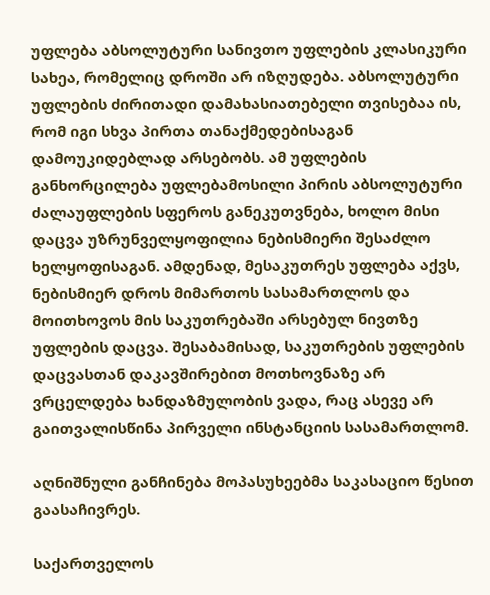უფლება აბსოლუტური სანივთო უფლების კლასიკური სახეა, რომელიც დროში არ იზღუდება. აბსოლუტური უფლების ძირითადი დამახასიათებელი თვისებაა ის, რომ იგი სხვა პირთა თანაქმედებისაგან დამოუკიდებლად არსებობს. ამ უფლების განხორცილება უფლებამოსილი პირის აბსოლუტური ძალაუფლების სფეროს განეკუთვნება, ხოლო მისი დაცვა უზრუნველყოფილია ნებისმიერი შესაძლო ხელყოფისაგან. ამდენად, მესაკუთრეს უფლება აქვს, ნებისმიერ დროს მიმართოს სასამართლოს და მოითხოვოს მის საკუთრებაში არსებულ ნივთზე უფლების დაცვა. შესაბამისად, საკუთრების უფლების დაცვასთან დაკავშირებით მოთხოვნაზე არ ვრცელდება ხანდაზმულობის ვადა, რაც ასევე არ გაითვალისწინა პირველი ინსტანციის სასამართლომ.

აღნიშნული განჩინება მოპასუხეებმა საკასაციო წესით გაასაჩივრეს.

საქართველოს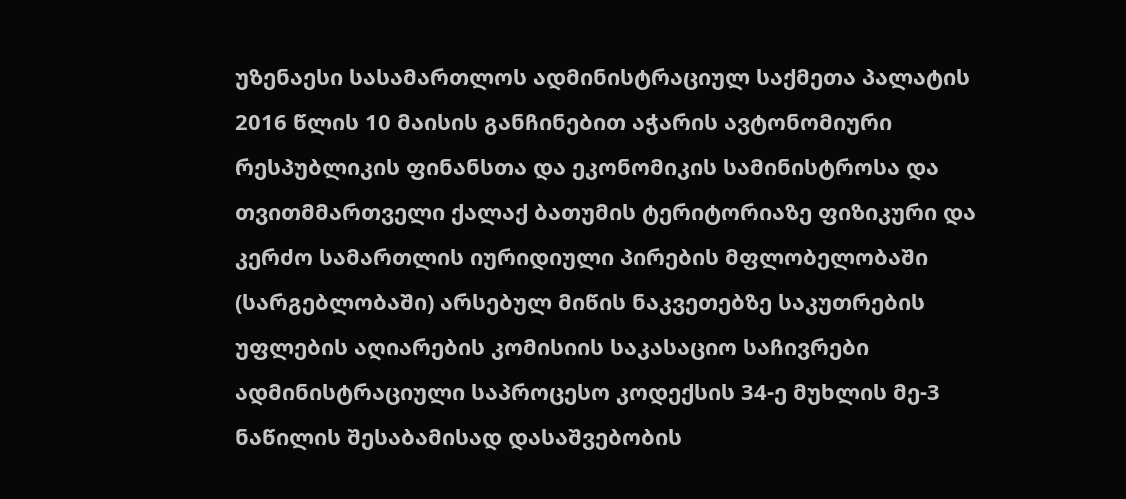უზენაესი სასამართლოს ადმინისტრაციულ საქმეთა პალატის 2016 წლის 10 მაისის განჩინებით აჭარის ავტონომიური რესპუბლიკის ფინანსთა და ეკონომიკის სამინისტროსა და თვითმმართველი ქალაქ ბათუმის ტერიტორიაზე ფიზიკური და კერძო სამართლის იურიდიული პირების მფლობელობაში (სარგებლობაში) არსებულ მიწის ნაკვეთებზე საკუთრების უფლების აღიარების კომისიის საკასაციო საჩივრები ადმინისტრაციული საპროცესო კოდექსის 34-ე მუხლის მე-3 ნაწილის შესაბამისად დასაშვებობის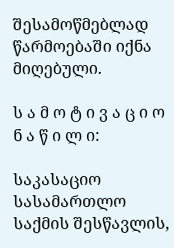შესამოწმებლად წარმოებაში იქნა მიღებული.

ს ა მ ო ტ ი ვ ა ც ი ო ნ ა წ ი ლ ი:

საკასაციო სასამართლო საქმის შესწავლის,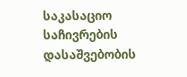საკასაციო საჩივრების დასაშვებობის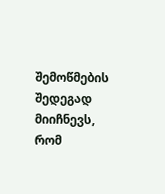შემოწმების შედეგად მიიჩნევს, რომ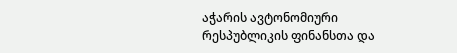აჭარის ავტონომიური რესპუბლიკის ფინანსთა და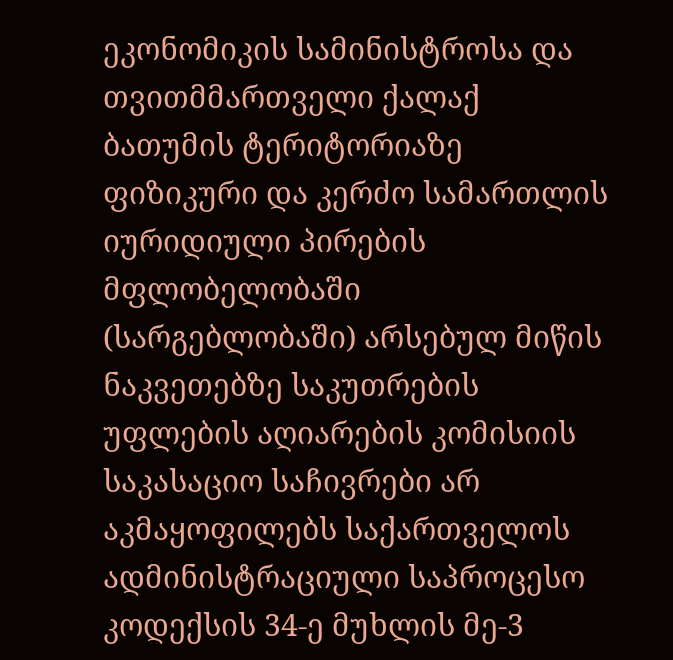ეკონომიკის სამინისტროსა და თვითმმართველი ქალაქ ბათუმის ტერიტორიაზე ფიზიკური და კერძო სამართლის იურიდიული პირების მფლობელობაში (სარგებლობაში) არსებულ მიწის ნაკვეთებზე საკუთრების უფლების აღიარების კომისიის საკასაციო საჩივრები არ აკმაყოფილებს საქართველოს ადმინისტრაციული საპროცესო კოდექსის 34-ე მუხლის მე-3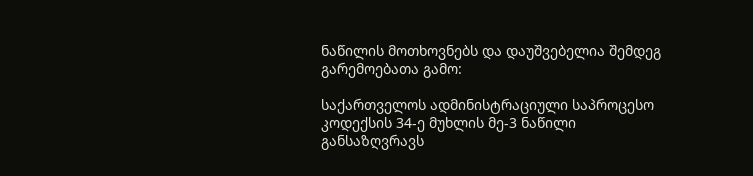ნაწილის მოთხოვნებს და დაუშვებელია შემდეგ გარემოებათა გამო:

საქართველოს ადმინისტრაციული საპროცესო კოდექსის 34-ე მუხლის მე-3 ნაწილი განსაზღვრავს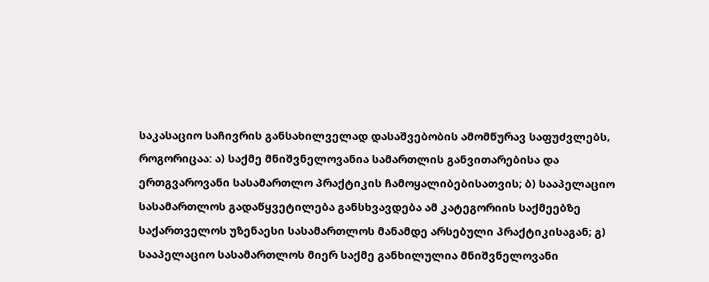საკასაციო საჩივრის განსახილველად დასაშვებობის ამომწურავ საფუძვლებს, როგორიცაა: ა) საქმე მნიშვნელოვანია სამართლის განვითარებისა და ერთგვაროვანი სასამართლო პრაქტიკის ჩამოყალიბებისათვის; ბ) სააპელაციო სასამართლოს გადაწყვეტილება განსხვავდება ამ კატეგორიის საქმეებზე საქართველოს უზენაესი სასამართლოს მანამდე არსებული პრაქტიკისაგან; გ) სააპელაციო სასამართლოს მიერ საქმე განხილულია მნიშვნელოვანი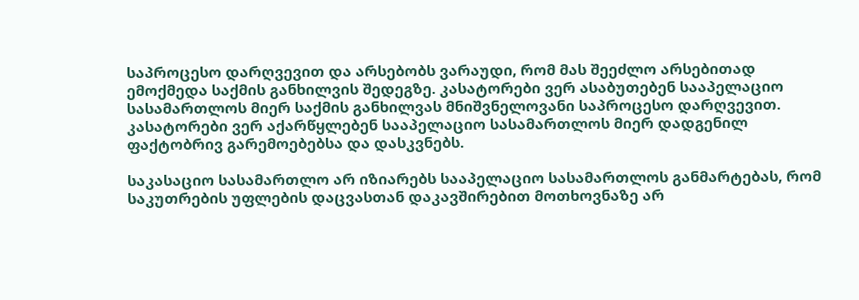საპროცესო დარღვევით და არსებობს ვარაუდი, რომ მას შეეძლო არსებითად ემოქმედა საქმის განხილვის შედეგზე. კასატორები ვერ ასაბუთებენ სააპელაციო სასამართლოს მიერ საქმის განხილვას მნიშვნელოვანი საპროცესო დარღვევით. კასატორები ვერ აქარწყლებენ სააპელაციო სასამართლოს მიერ დადგენილ ფაქტობრივ გარემოებებსა და დასკვნებს.

საკასაციო სასამართლო არ იზიარებს სააპელაციო სასამართლოს განმარტებას, რომ საკუთრების უფლების დაცვასთან დაკავშირებით მოთხოვნაზე არ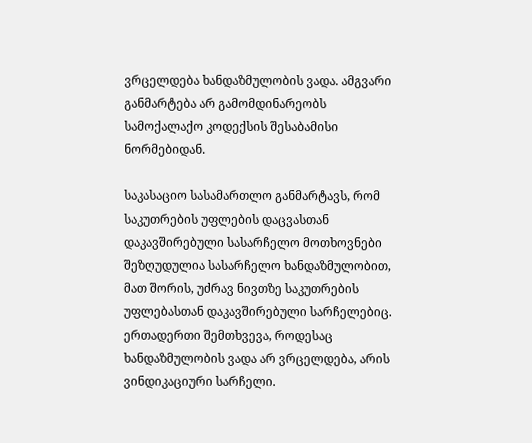ვრცელდება ხანდაზმულობის ვადა. ამგვარი განმარტება არ გამომდინარეობს სამოქალაქო კოდექსის შესაბამისი ნორმებიდან.

საკასაციო სასამართლო განმარტავს, რომ საკუთრების უფლების დაცვასთან დაკავშირებული სასარჩელო მოთხოვნები შეზღუდულია სასარჩელო ხანდაზმულობით, მათ შორის, უძრავ ნივთზე საკუთრების უფლებასთან დაკავშირებული სარჩელებიც. ერთადერთი შემთხვევა, როდესაც ხანდაზმულობის ვადა არ ვრცელდება, არის ვინდიკაციური სარჩელი.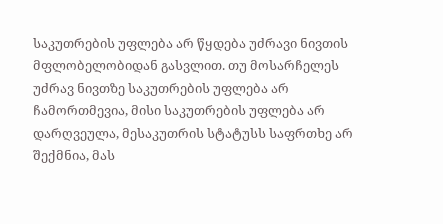საკუთრების უფლება არ წყდება უძრავი ნივთის მფლობელობიდან გასვლით. თუ მოსარჩელეს უძრავ ნივთზე საკუთრების უფლება არ ჩამორთმევია, მისი საკუთრების უფლება არ დარღვეულა, მესაკუთრის სტატუსს საფრთხე არ შექმნია, მას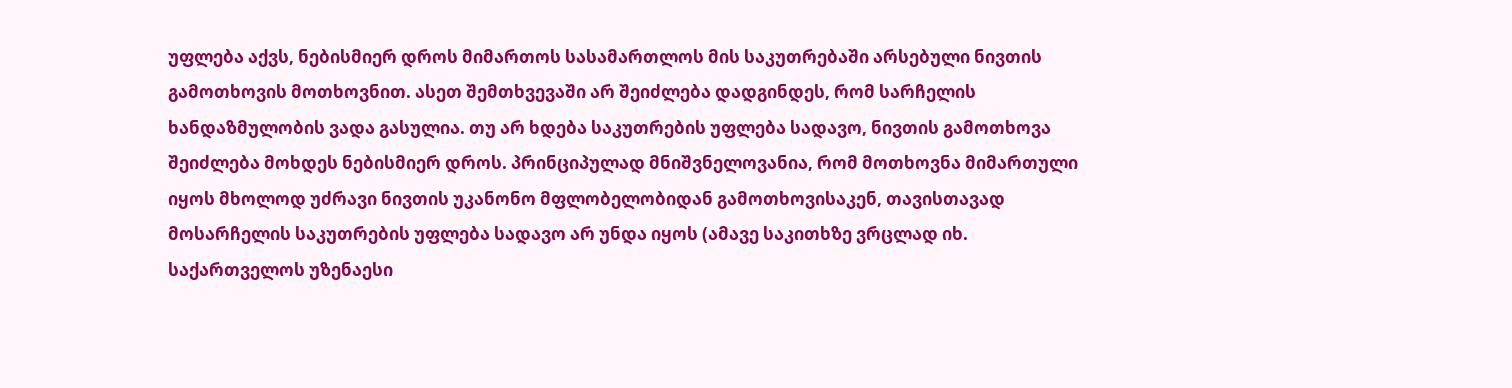უფლება აქვს, ნებისმიერ დროს მიმართოს სასამართლოს მის საკუთრებაში არსებული ნივთის გამოთხოვის მოთხოვნით. ასეთ შემთხვევაში არ შეიძლება დადგინდეს, რომ სარჩელის ხანდაზმულობის ვადა გასულია. თუ არ ხდება საკუთრების უფლება სადავო, ნივთის გამოთხოვა შეიძლება მოხდეს ნებისმიერ დროს. პრინციპულად მნიშვნელოვანია, რომ მოთხოვნა მიმართული იყოს მხოლოდ უძრავი ნივთის უკანონო მფლობელობიდან გამოთხოვისაკენ, თავისთავად მოსარჩელის საკუთრების უფლება სადავო არ უნდა იყოს (ამავე საკითხზე ვრცლად იხ. საქართველოს უზენაესი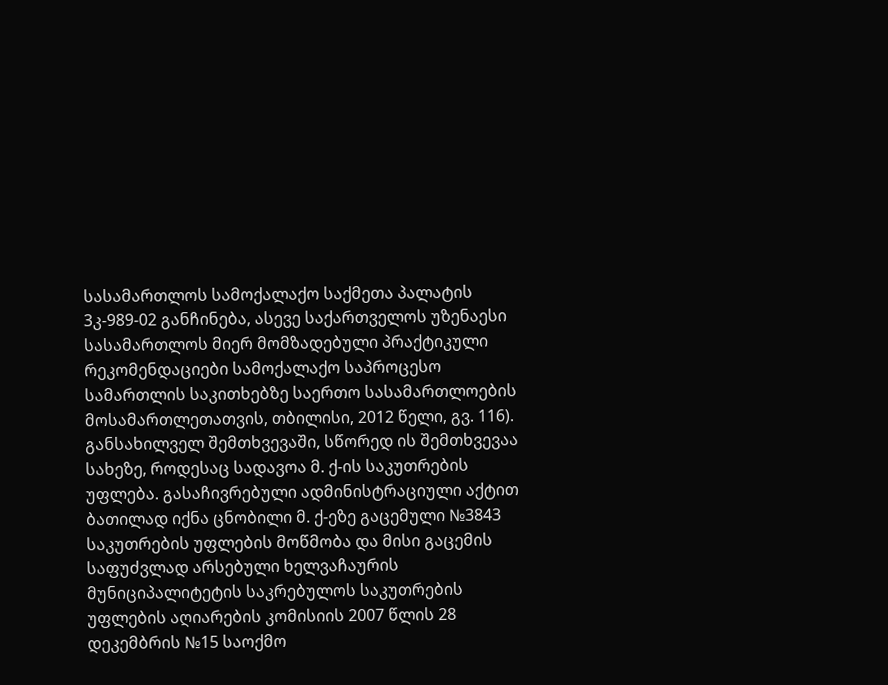სასამართლოს სამოქალაქო საქმეთა პალატის 3კ-989-02 განჩინება, ასევე საქართველოს უზენაესი სასამართლოს მიერ მომზადებული პრაქტიკული რეკომენდაციები სამოქალაქო საპროცესო სამართლის საკითხებზე საერთო სასამართლოების მოსამართლეთათვის, თბილისი, 2012 წელი, გვ. 116). განსახილველ შემთხვევაში, სწორედ ის შემთხვევაა სახეზე, როდესაც სადავოა მ. ქ-ის საკუთრების უფლება. გასაჩივრებული ადმინისტრაციული აქტით ბათილად იქნა ცნობილი მ. ქ-ეზე გაცემული №3843 საკუთრების უფლების მოწმობა და მისი გაცემის საფუძვლად არსებული ხელვაჩაურის მუნიციპალიტეტის საკრებულოს საკუთრების უფლების აღიარების კომისიის 2007 წლის 28 დეკემბრის №15 საოქმო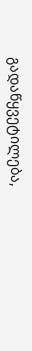გადაწყვეტილება,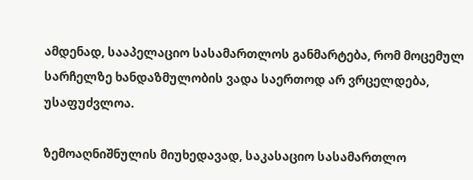ამდენად, სააპელაციო სასამართლოს განმარტება, რომ მოცემულ სარჩელზე ხანდაზმულობის ვადა საერთოდ არ ვრცელდება, უსაფუძვლოა.

ზემოაღნიშნულის მიუხედავად, საკასაციო სასამართლო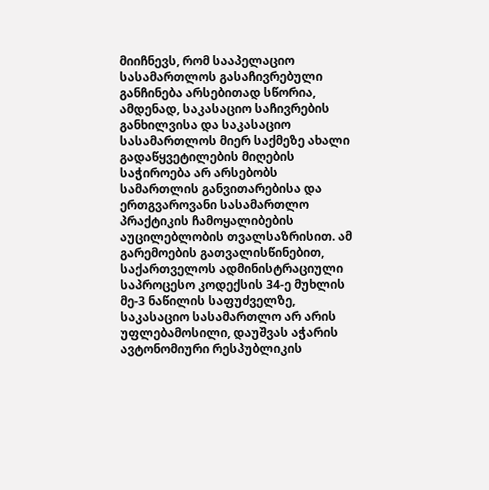მიიჩნევს, რომ სააპელაციო სასამართლოს გასაჩივრებული განჩინება არსებითად სწორია, ამდენად, საკასაციო საჩივრების განხილვისა და საკასაციო სასამართლოს მიერ საქმეზე ახალი გადაწყვეტილების მიღების საჭიროება არ არსებობს სამართლის განვითარებისა და ერთგვაროვანი სასამართლო პრაქტიკის ჩამოყალიბების აუცილებლობის თვალსაზრისით. ამ გარემოების გათვალისწინებით, საქართველოს ადმინისტრაციული საპროცესო კოდექსის 34-ე მუხლის მე-3 ნაწილის საფუძველზე, საკასაციო სასამართლო არ არის უფლებამოსილი, დაუშვას აჭარის ავტონომიური რესპუბლიკის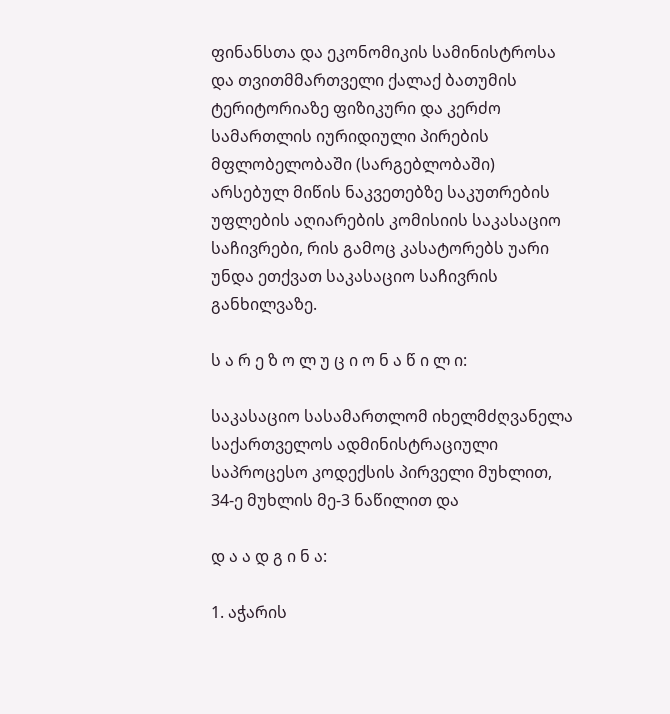ფინანსთა და ეკონომიკის სამინისტროსა და თვითმმართველი ქალაქ ბათუმის ტერიტორიაზე ფიზიკური და კერძო სამართლის იურიდიული პირების მფლობელობაში (სარგებლობაში) არსებულ მიწის ნაკვეთებზე საკუთრების უფლების აღიარების კომისიის საკასაციო საჩივრები, რის გამოც კასატორებს უარი უნდა ეთქვათ საკასაციო საჩივრის განხილვაზე.

ს ა რ ე ზ ო ლ უ ც ი ო ნ ა წ ი ლ ი:

საკასაციო სასამართლომ იხელმძღვანელა საქართველოს ადმინისტრაციული საპროცესო კოდექსის პირველი მუხლით, 34-ე მუხლის მე-3 ნაწილით და

დ ა ა დ გ ი ნ ა:

1. აჭარის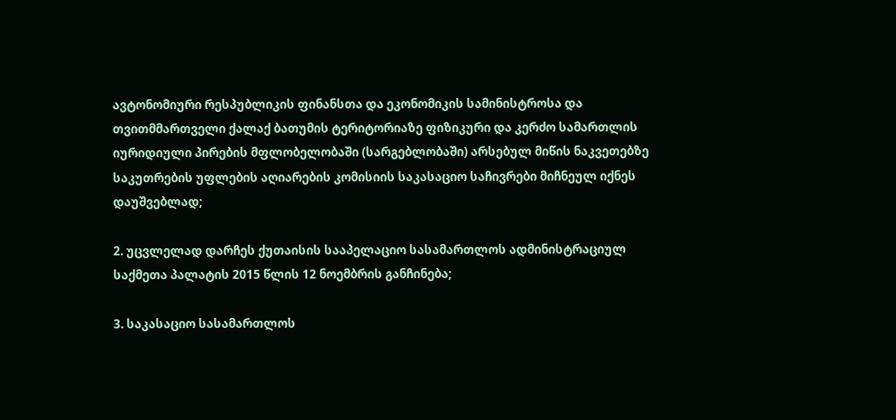ავტონომიური რესპუბლიკის ფინანსთა და ეკონომიკის სამინისტროსა და თვითმმართველი ქალაქ ბათუმის ტერიტორიაზე ფიზიკური და კერძო სამართლის იურიდიული პირების მფლობელობაში (სარგებლობაში) არსებულ მიწის ნაკვეთებზე საკუთრების უფლების აღიარების კომისიის საკასაციო საჩივრები მიჩნეულ იქნეს დაუშვებლად;

2. უცვლელად დარჩეს ქუთაისის სააპელაციო სასამართლოს ადმინისტრაციულ საქმეთა პალატის 2015 წლის 12 ნოემბრის განჩინება;

3. საკასაციო სასამართლოს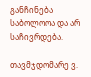განჩინება საბოლოოა და არ საჩივრდება.

თავმჯდომარე ვ.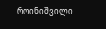როინიშვილი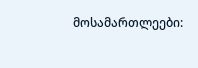მოსამართლეები: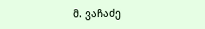მ. ვაჩაძე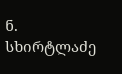ნ. სხირტლაძე